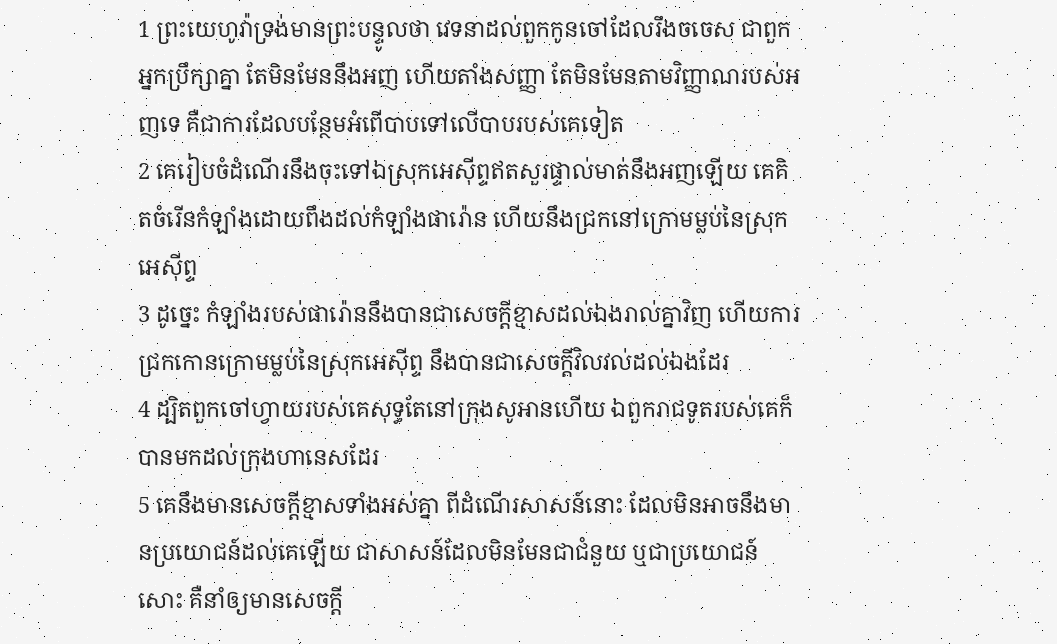1 ព្រះយេហូវ៉ាទ្រង់មានព្រះបន្ទូលថា វេទនាដល់ពួកកូនចៅដែលរឹងចចេស ជាពួកអ្នកប្រឹក្សាគ្នា តែមិនមែននឹងអញ ហើយតាំងសញ្ញា តែមិនមែនតាមវិញ្ញាណរបស់អញទេ គឺជាការដែលបន្ថែមអំពើបាបទៅលើបាបរបស់គេទៀត
2 គេរៀបចំដំណើរនឹងចុះទៅឯស្រុកអេស៊ីព្ទឥតសួរផ្ទាល់មាត់នឹងអញឡើយ គេគិតចំរើនកំឡាំងដោយពឹងដល់កំឡាំងផារ៉ោន ហើយនឹងជ្រកនៅក្រោមម្លប់នៃស្រុកអេស៊ីព្ទ
3 ដូច្នេះ កំឡាំងរបស់ផារ៉ោននឹងបានជាសេចក្ដីខ្មាសដល់ឯងរាល់គ្នាវិញ ហើយការជ្រកកោនក្រោមម្លប់នៃស្រុកអេស៊ីព្ទ នឹងបានជាសេចក្ដីវិលវល់ដល់ឯងដែរ
4 ដ្បិតពួកចៅហ្វាយរបស់គេសុទ្ធតែនៅក្រុងសូអានហើយ ឯពួករាជទូតរបស់គេក៏បានមកដល់ក្រុងហានេសដែរ
5 គេនឹងមានសេចក្ដីខ្មាសទាំងអស់គ្នា ពីដំណើរសាសន៍នោះ ដែលមិនអាចនឹងមានប្រយោជន៍ដល់គេឡើយ ជាសាសន៍ដែលមិនមែនជាជំនួយ ឬជាប្រយោជន៍សោះ គឺនាំឲ្យមានសេចក្ដី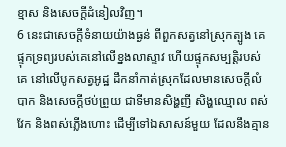ខ្មាស និងសេចក្ដីដំនៀលវិញ។
6 នេះជាសេចក្ដីទំនាយយ៉ាងធ្ងន់ ពីពួកសត្វនៅស្រុកត្បូង គេផ្ទុកទ្រព្យរបស់គេនៅលើខ្នងលាស្ទាវ ហើយផ្ទុកសម្បត្តិរបស់គេ នៅលើបូកសត្វអូដ្ឋ ដឹកនាំកាត់ស្រុកដែលមានសេចក្ដីលំបាក និងសេចក្ដីថប់ព្រួយ ជាទីមានសិង្ហញី សិង្ហឈ្មោល ពស់វែក និងពស់ភ្លើងហោះ ដើម្បីទៅឯសាសន៍មួយ ដែលនឹងគ្មាន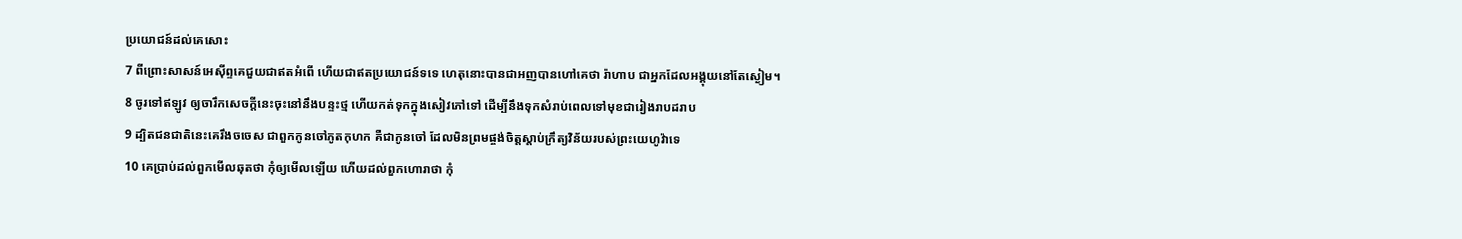ប្រយោជន៍ដល់គេសោះ
7 ពីព្រោះសាសន៍អេស៊ីព្ទគេជួយជាឥតអំពើ ហើយជាឥតប្រយោជន៍ទទេ ហេតុនោះបានជាអញបានហៅគេថា រ៉ាហាប ជាអ្នកដែលអង្គុយនៅតែស្ងៀម។
8 ចូរទៅឥឡូវ ឲ្យចារឹកសេចក្ដីនេះចុះនៅនឹងបន្ទះថ្ម ហើយកត់ទុកក្នុងសៀវភៅទៅ ដើម្បីនឹងទុកសំរាប់ពេលទៅមុខជារៀងរាបដរាប
9 ដ្បិតជនជាតិនេះគេរឹងចចេស ជាពួកកូនចៅភូតកុហក គឺជាកូនចៅ ដែលមិនព្រមផ្ចង់ចិត្តស្តាប់ក្រឹត្យវិន័យរបស់ព្រះយេហូវ៉ាទេ
10 គេប្រាប់ដល់ពួកមើលឆុតថា កុំឲ្យមើលឡើយ ហើយដល់ពួកហោរាថា កុំ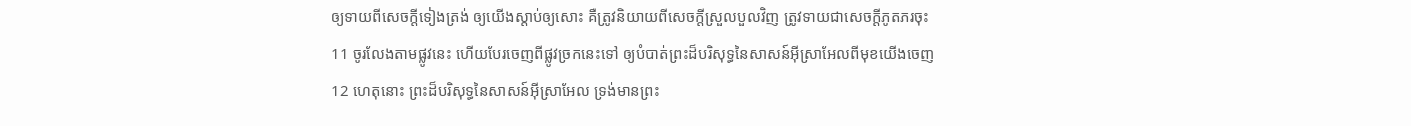ឲ្យទាយពីសេចក្ដីទៀងត្រង់ ឲ្យយើងស្តាប់ឲ្យសោះ គឺត្រូវនិយាយពីសេចក្ដីស្រួលបួលវិញ ត្រូវទាយជាសេចក្ដីភូតភរចុះ
11 ចូរលែងតាមផ្លូវនេះ ហើយបែរចេញពីផ្លូវច្រកនេះទៅ ឲ្យបំបាត់ព្រះដ៏បរិសុទ្ធនៃសាសន៍អ៊ីស្រាអែលពីមុខយើងចេញ
12 ហេតុនោះ ព្រះដ៏បរិសុទ្ធនៃសាសន៍អ៊ីស្រាអែល ទ្រង់មានព្រះ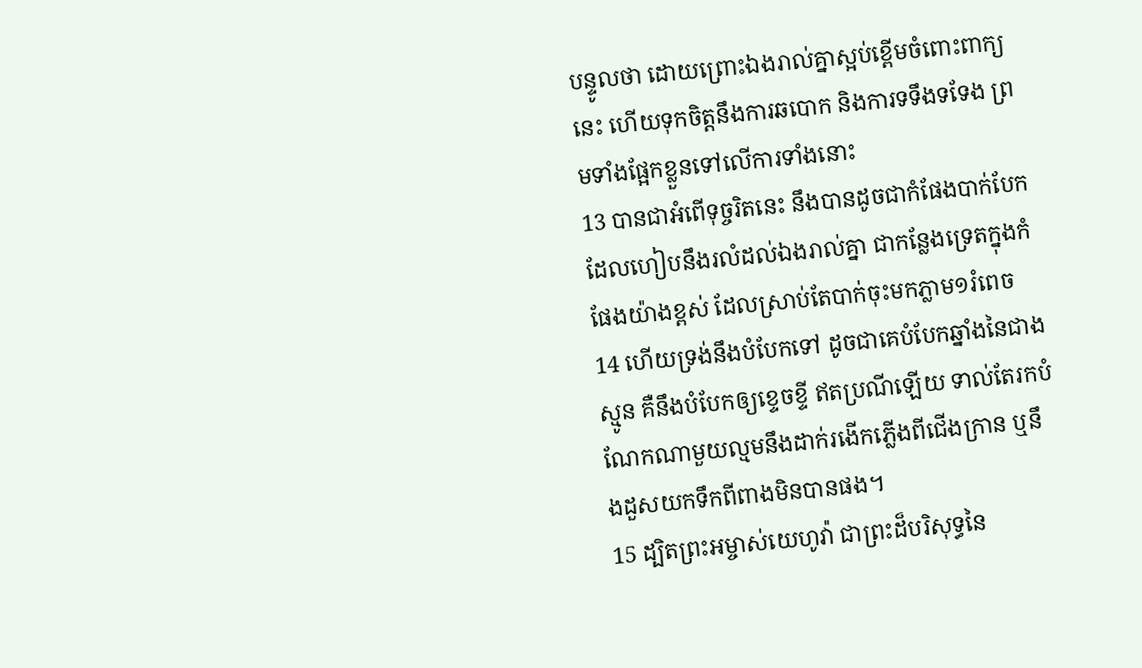បន្ទូលថា ដោយព្រោះឯងរាល់គ្នាស្អប់ខ្ពើមចំពោះពាក្យនេះ ហើយទុកចិត្តនឹងការឆបោក និងការទទឹងទទែង ព្រមទាំងផ្អែកខ្លួនទៅលើការទាំងនោះ
13 បានជាអំពើទុច្ចរិតនេះ នឹងបានដូចជាកំផែងបាក់បែក ដែលហៀបនឹងរលំដល់ឯងរាល់គ្នា ជាកន្លែងទ្រេតក្នុងកំផែងយ៉ាងខ្ពស់ ដែលស្រាប់តែបាក់ចុះមកភ្លាម១រំពេច
14 ហើយទ្រង់នឹងបំបែកទៅ ដូចជាគេបំបែកឆ្នាំងនៃជាងស្មូន គឺនឹងបំបែកឲ្យខ្ទេចខ្ទី ឥតប្រណីឡើយ ទាល់តែរកបំណែកណាមួយល្មមនឹងដាក់រងើកភ្លើងពីជើងក្រាន ឬនឹងដួសយកទឹកពីពាងមិនបានផង។
15 ដ្បិតព្រះអម្ចាស់យេហូវ៉ា ជាព្រះដ៏បរិសុទ្ធនៃ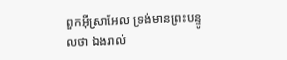ពួកអ៊ីស្រាអែល ទ្រង់មានព្រះបន្ទូលថា ឯងរាល់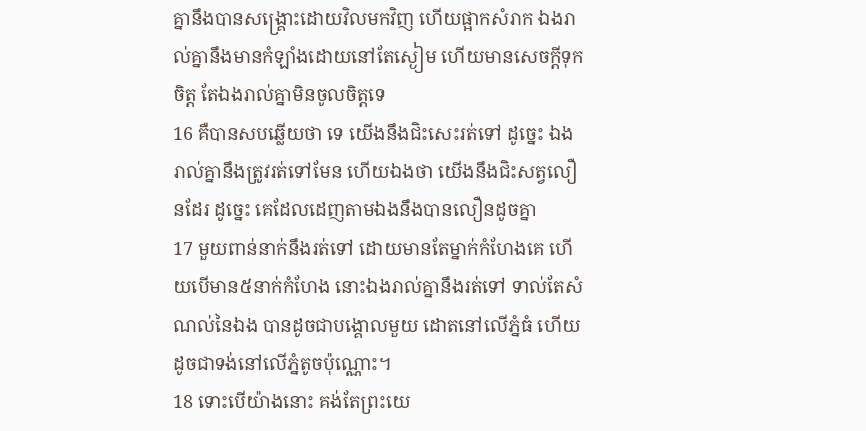គ្នានឹងបានសង្គ្រោះដោយវិលមកវិញ ហើយផ្អាកសំរាក ឯងរាល់គ្នានឹងមានកំឡាំងដោយនៅតែស្ងៀម ហើយមានសេចក្ដីទុកចិត្ត តែឯងរាល់គ្នាមិនចូលចិត្តទេ
16 គឺបានសបឆ្លើយថា ទេ យើងនឹងជិះសេះរត់ទៅ ដូច្នេះ ឯងរាល់គ្នានឹងត្រូវរត់ទៅមែន ហើយឯងថា យើងនឹងជិះសត្វលឿនដែរ ដូច្នេះ គេដែលដេញតាមឯងនឹងបានលឿនដូចគ្នា
17 មួយពាន់នាក់នឹងរត់ទៅ ដោយមានតែម្នាក់កំហែងគេ ហើយបើមាន៥នាក់កំហែង នោះឯងរាល់គ្នានឹងរត់ទៅ ទាល់តែសំណល់នៃឯង បានដូចជាបង្គោលមួយ ដោតនៅលើភ្នំធំ ហើយដូចជាទង់នៅលើភ្នំតូចប៉ុណ្ណោះ។
18 ទោះបើយ៉ាងនោះ គង់តែព្រះយេ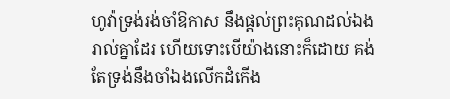ហូវ៉ាទ្រង់រង់ចាំឱកាស នឹងផ្តល់ព្រះគុណដល់ឯងរាល់គ្នាដែរ ហើយទោះបើយ៉ាងនោះក៏ដោយ គង់តែទ្រង់នឹងចាំឯងលើកដំកើង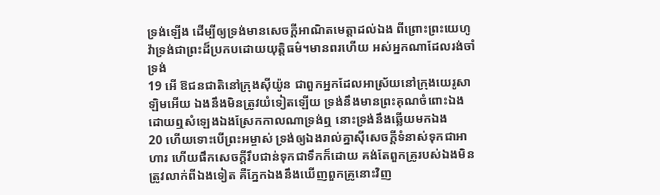ទ្រង់ឡើង ដើម្បីឲ្យទ្រង់មានសេចក្ដីអាណិតមេត្តាដល់ឯង ពីព្រោះព្រះយេហូវ៉ាទ្រង់ជាព្រះដ៏ប្រកបដោយយុត្តិធម៌។មានពរហើយ អស់អ្នកណាដែលរង់ចាំទ្រង់
19 អើ ឱជនជាតិនៅក្រុងស៊ីយ៉ូន ជាពួកអ្នកដែលអាស្រ័យនៅក្រុងយេរូសាឡិមអើយ ឯងនឹងមិនត្រូវយំទៀតឡើយ ទ្រង់នឹងមានព្រះគុណចំពោះឯង ដោយឮសំឡេងឯងស្រែកកាលណាទ្រង់ឮ នោះទ្រង់នឹងឆ្លើយមកឯង
20 ហើយទោះបើព្រះអម្ចាស់ ទ្រង់ឲ្យឯងរាល់គ្នាស៊ីសេចក្ដីទំនាស់ទុកជាអាហារ ហើយផឹកសេចក្ដីរឹបជាន់ទុកជាទឹកក៏ដោយ គង់តែពួកគ្រូរបស់ឯងមិនត្រូវលាក់ពីឯងទៀត គឺភ្នែកឯងនឹងឃើញពួកគ្រូនោះវិញ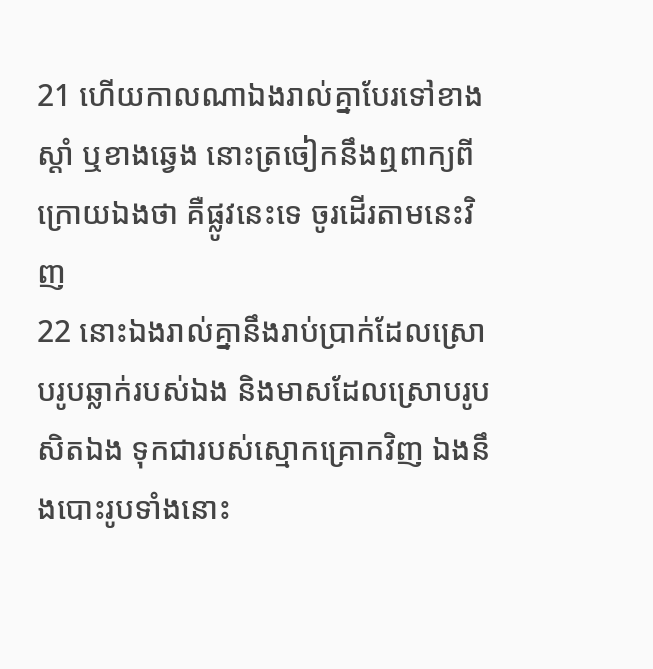21 ហើយកាលណាឯងរាល់គ្នាបែរទៅខាងស្តាំ ឬខាងឆ្វេង នោះត្រចៀកនឹងឮពាក្យពីក្រោយឯងថា គឺផ្លូវនេះទេ ចូរដើរតាមនេះវិញ
22 នោះឯងរាល់គ្នានឹងរាប់ប្រាក់ដែលស្រោបរូបឆ្លាក់របស់ឯង និងមាសដែលស្រោបរូបសិតឯង ទុកជារបស់ស្មោកគ្រោកវិញ ឯងនឹងបោះរូបទាំងនោះ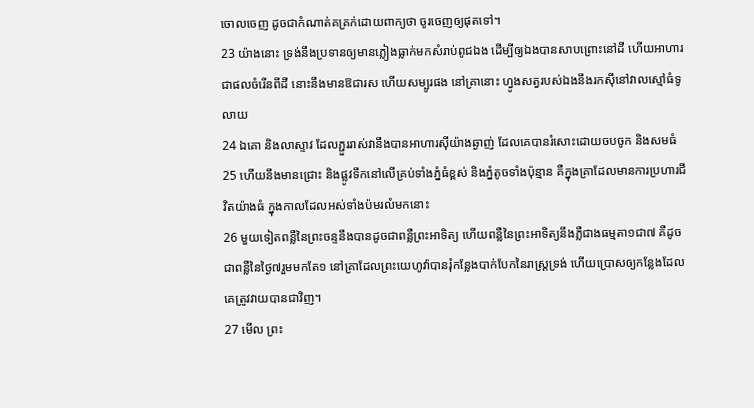ចោលចេញ ដូចជាកំណាត់គគ្រក់ដោយពាក្យថា ចូរចេញឲ្យផុតទៅ។
23 យ៉ាងនោះ ទ្រង់នឹងប្រទានឲ្យមានភ្លៀងធ្លាក់មកសំរាប់ពូជឯង ដើម្បីឲ្យឯងបានសាបព្រោះនៅដី ហើយអាហារជាផលចំរើនពីដី នោះនឹងមានឱជារស ហើយសម្បូរផង នៅគ្រានោះ ហ្វូងសត្វរបស់ឯងនឹងរកស៊ីនៅវាលស្មៅធំទូលាយ
24 ឯគោ និងលាស្ទាវ ដែលភ្ជួររាស់វានឹងបានអាហារស៊ីយ៉ាងឆ្ងាញ់ ដែលគេបានរំសោះដោយចបចូក និងសមធំ
25 ហើយនឹងមានជ្រោះ និងផ្លូវទឹកនៅលើគ្រប់ទាំងភ្នំធំខ្ពស់ និងភ្នំតូចទាំងប៉ុន្មាន គឺក្នុងគ្រាដែលមានការប្រហារជីវិតយ៉ាងធំ ក្នុងកាលដែលអស់ទាំងប៉មរលំមកនោះ
26 មួយទៀតពន្លឺនៃព្រះចន្ទនឹងបានដូចជាពន្លឺព្រះអាទិត្យ ហើយពន្លឺនៃព្រះអាទិត្យនឹងភ្លឺជាងធម្មតា១ជា៧ គឺដូចជាពន្លឺនៃថ្ងៃ៧រួមមកតែ១ នៅគ្រាដែលព្រះយេហូវ៉ាបានរុំកន្លែងបាក់បែកនៃរាស្ត្រទ្រង់ ហើយប្រោសឲ្យកន្លែងដែលគេត្រូវវាយបានជាវិញ។
27 មើល ព្រះ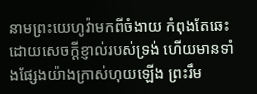នាមព្រះយេហូវ៉ាមកពីចំងាយ កំពុងតែឆេះ ដោយសេចក្ដីខ្ញាល់របស់ទ្រង់ ហើយមានទាំងផ្សែងយ៉ាងក្រាស់ហុយឡើង ព្រះរឹម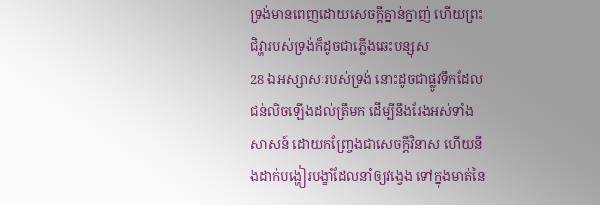ទ្រង់មានពេញដោយសេចក្ដីគ្នាន់ក្នាញ់ ហើយព្រះជិវ្ហារបស់ទ្រង់ក៏ដូចជាភ្លើងឆេះបន្សុស
28 ឯអស្សាសៈរបស់ទ្រង់ នោះដូចជាផ្លូវទឹកដែលជន់លិចឡើងដល់ត្រឹមក ដើម្បីនឹងរែងអស់ទាំងសាសន៍ ដោយកញ្ច្រែងជាសេចក្ដីវិនាស ហើយនឹងដាក់បង្ហៀរបង្ខាំដែលនាំឲ្យវង្វេង ទៅក្នុងមាត់នៃ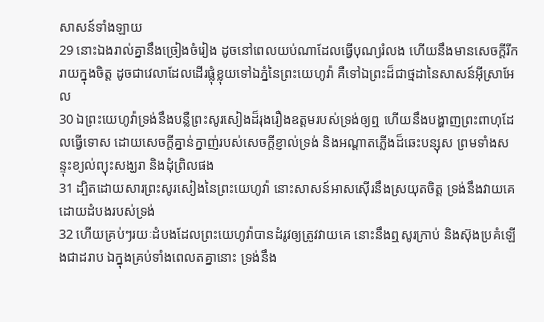សាសន៍ទាំងឡាយ
29 នោះឯងរាល់គ្នានឹងច្រៀងចំរៀង ដូចនៅពេលយប់ណាដែលធ្វើបុណ្យរំលង ហើយនឹងមានសេចក្ដីរីករាយក្នុងចិត្ត ដូចជាវេលាដែលដើរផ្លុំខ្លុយទៅឯភ្នំនៃព្រះយេហូវ៉ា គឺទៅឯព្រះដ៏ជាថ្មដានៃសាសន៍អ៊ីស្រាអែល
30 ឯព្រះយេហូវ៉ាទ្រង់នឹងបន្លឺព្រះសូរសៀងដ៏រុងរឿងឧត្តមរបស់ទ្រង់ឲ្យឮ ហើយនឹងបង្ហាញព្រះពាហុដែលធ្វើទោស ដោយសេចក្ដីគ្នាន់ក្នាញ់របស់សេចក្ដីខ្ញាល់ទ្រង់ និងអណ្តាតភ្លើងដ៏ឆេះបន្សុស ព្រមទាំងសន្ទុះខ្យល់ព្យុះសង្ឃរា និងដុំព្រិលផង
31 ដ្បិតដោយសារព្រះសូរសៀងនៃព្រះយេហូវ៉ា នោះសាសន៍អាសស៊ើរនឹងស្រយុតចិត្ត ទ្រង់នឹងវាយគេដោយដំបងរបស់ទ្រង់
32 ហើយគ្រប់ៗរយៈដំបងដែលព្រះយេហូវ៉ាបានដំរូវឲ្យត្រូវវាយគេ នោះនឹងឮសូរក្រាប់ និងស៊ុងប្រគំឡើងជាដរាប ឯក្នុងគ្រប់ទាំងពេលតគ្នានោះ ទ្រង់នឹង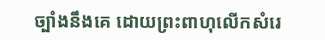ច្បាំងនឹងគេ ដោយព្រះពាហុលើកសំរេ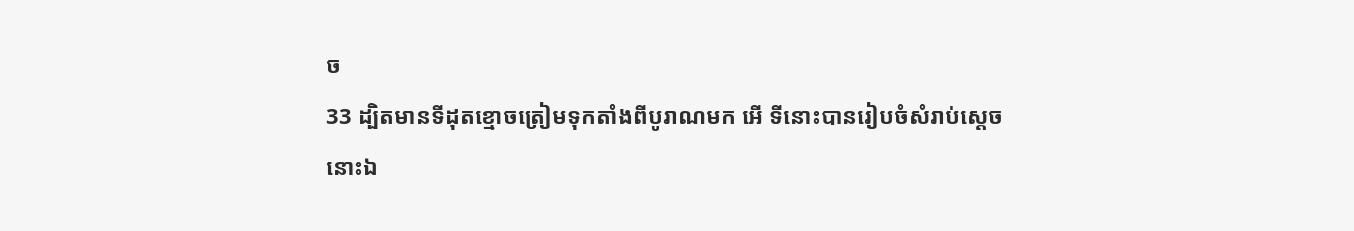ច
33 ដ្បិតមានទីដុតខ្មោចត្រៀមទុកតាំងពីបូរាណមក អើ ទីនោះបានរៀបចំសំរាប់ស្តេចនោះឯ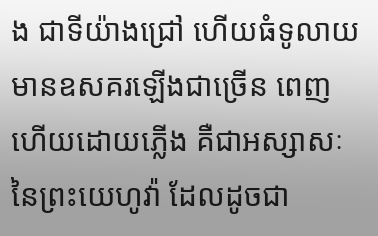ង ជាទីយ៉ាងជ្រៅ ហើយធំទូលាយ មានឧសគរឡើងជាច្រើន ពេញហើយដោយភ្លើង គឺជាអស្សាសៈនៃព្រះយេហូវ៉ា ដែលដូចជា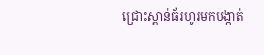ជ្រោះស្ពាន់ធ័រហូរមកបង្កាត់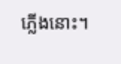ភ្លើងនោះ។